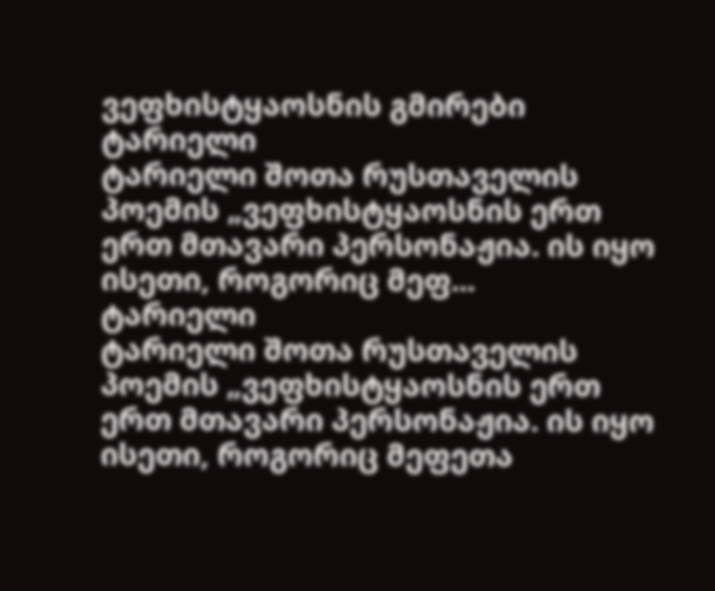ვეფხისტყაოსნის გმირები
ტარიელი
ტარიელი შოთა რუსთაველის პოემის „ვეფხისტყაოსნის ერთ ერთ მთავარი პერსონაჟია. ის იყო ისეთი, როგორიც მეფ...
ტარიელი
ტარიელი შოთა რუსთაველის პოემის „ვეფხისტყაოსნის ერთ ერთ მთავარი პერსონაჟია. ის იყო ისეთი, როგორიც მეფეთა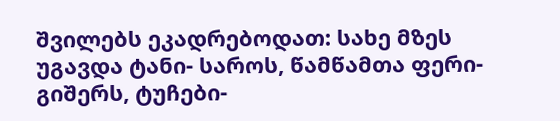შვილებს ეკადრებოდათ: სახე მზეს უგავდა ტანი- საროს, წამწამთა ფერი- გიშერს, ტუჩები-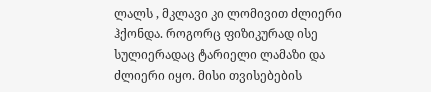ლალს , მკლავი კი ლომივით ძლიერი ჰქონდა. როგორც ფიზიკურად ისე სულიერადაც ტარიელი ლამაზი და ძლიერი იყო. მისი თვისებების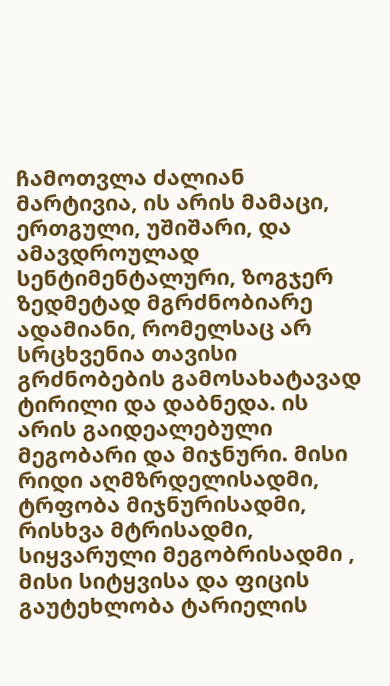ჩამოთვლა ძალიან მარტივია, ის არის მამაცი, ერთგული, უშიშარი, და ამავდროულად სენტიმენტალური, ზოგჯერ ზედმეტად მგრძნობიარე ადამიანი, რომელსაც არ სრცხვენია თავისი გრძნობების გამოსახატავად ტირილი და დაბნედა. ის არის გაიდეალებული მეგობარი და მიჯნური. მისი რიდი აღმზრდელისადმი, ტრფობა მიჯნურისადმი, რისხვა მტრისადმი, სიყვარული მეგობრისადმი , მისი სიტყვისა და ფიცის გაუტეხლობა ტარიელის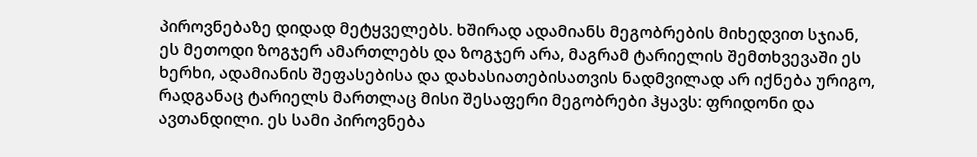პიროვნებაზე დიდად მეტყველებს. ხშირად ადამიანს მეგობრების მიხედვით სჯიან, ეს მეთოდი ზოგჯერ ამართლებს და ზოგჯერ არა, მაგრამ ტარიელის შემთხვევაში ეს ხერხი, ადამიანის შეფასებისა და დახასიათებისათვის ნადმვილად არ იქნება ურიგო, რადგანაც ტარიელს მართლაც მისი შესაფერი მეგობრები ჰყავს: ფრიდონი და ავთანდილი. ეს სამი პიროვნება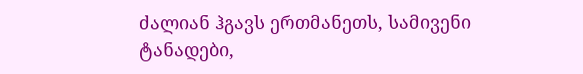ძალიან ჰგავს ერთმანეთს, სამივენი ტანადები,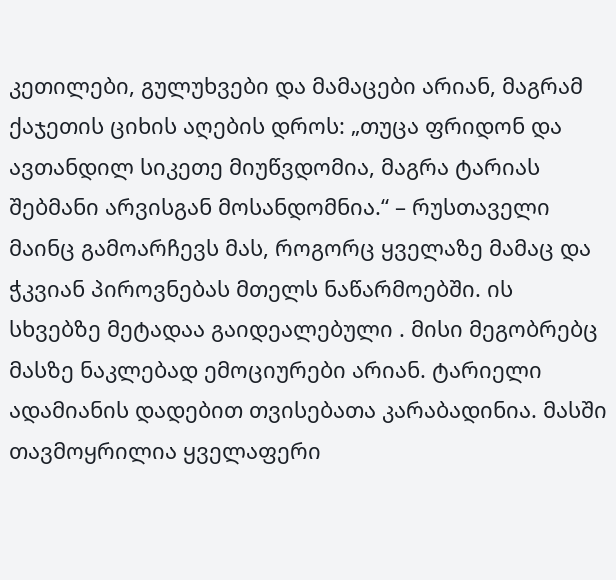კეთილები, გულუხვები და მამაცები არიან, მაგრამ ქაჯეთის ციხის აღების დროს: „თუცა ფრიდონ და ავთანდილ სიკეთე მიუწვდომია, მაგრა ტარიას შებმანი არვისგან მოსანდომნია.“ – რუსთაველი მაინც გამოარჩევს მას, როგორც ყველაზე მამაც და ჭკვიან პიროვნებას მთელს ნაწარმოებში. ის სხვებზე მეტადაა გაიდეალებული . მისი მეგობრებც მასზე ნაკლებად ემოციურები არიან. ტარიელი ადამიანის დადებით თვისებათა კარაბადინია. მასში თავმოყრილია ყველაფერი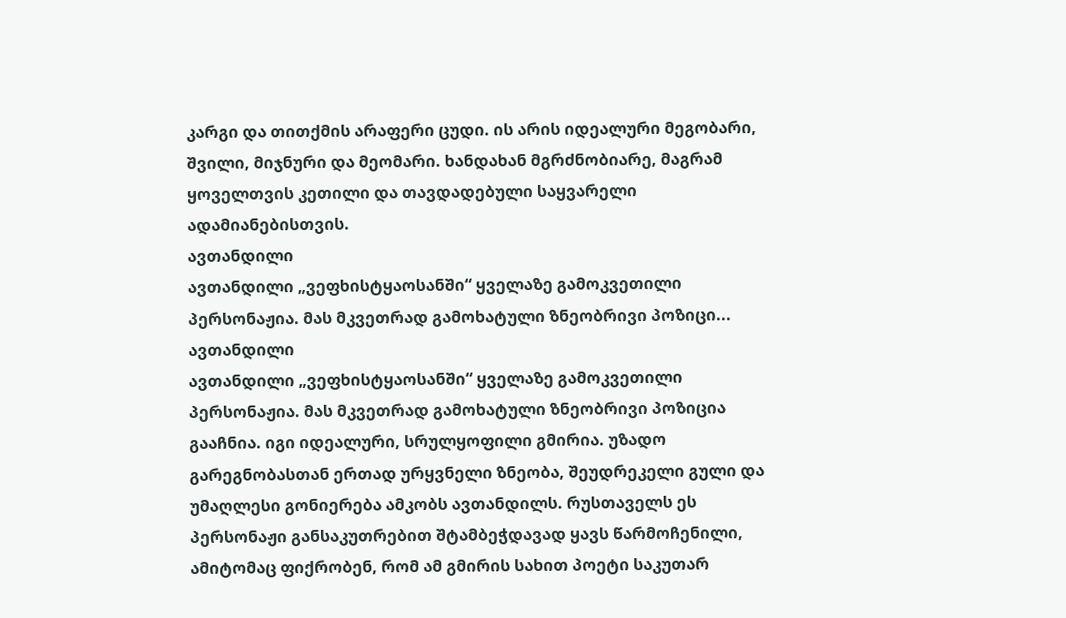კარგი და თითქმის არაფერი ცუდი. ის არის იდეალური მეგობარი, შვილი, მიჯნური და მეომარი. ხანდახან მგრძნობიარე, მაგრამ ყოველთვის კეთილი და თავდადებული საყვარელი ადამიანებისთვის.
ავთანდილი
ავთანდილი „ვეფხისტყაოსანში“ ყველაზე გამოკვეთილი პერსონაჟია. მას მკვეთრად გამოხატული ზნეობრივი პოზიცი...
ავთანდილი
ავთანდილი „ვეფხისტყაოსანში“ ყველაზე გამოკვეთილი პერსონაჟია. მას მკვეთრად გამოხატული ზნეობრივი პოზიცია გააჩნია. იგი იდეალური, სრულყოფილი გმირია. უზადო გარეგნობასთან ერთად ურყვნელი ზნეობა, შეუდრეკელი გული და უმაღლესი გონიერება ამკობს ავთანდილს. რუსთაველს ეს პერსონაჟი განსაკუთრებით შტამბეჭდავად ყავს წარმოჩენილი, ამიტომაც ფიქრობენ, რომ ამ გმირის სახით პოეტი საკუთარ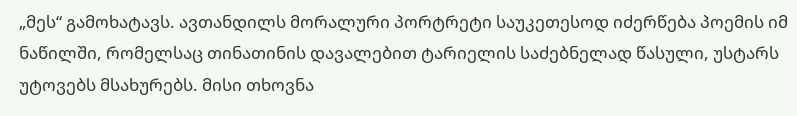„მეს“ გამოხატავს. ავთანდილს მორალური პორტრეტი საუკეთესოდ იძერწება პოემის იმ ნაწილში, რომელსაც თინათინის დავალებით ტარიელის საძებნელად წასული, უსტარს უტოვებს მსახურებს. მისი თხოვნა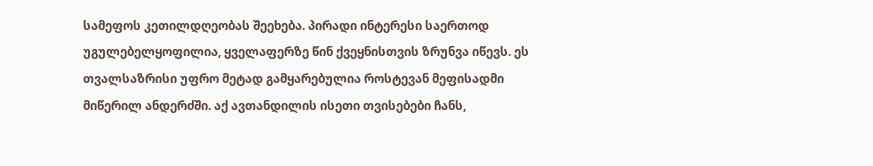სამეფოს კეთილდღეობას შეეხება. პირადი ინტერესი საერთოდ უგულებელყოფილია, ყველაფერზე წინ ქვეყნისთვის ზრუნვა იწევს. ეს თვალსაზრისი უფრო მეტად გამყარებულია როსტევან მეფისადმი მიწერილ ანდერძში. აქ ავთანდილის ისეთი თვისებები ჩანს,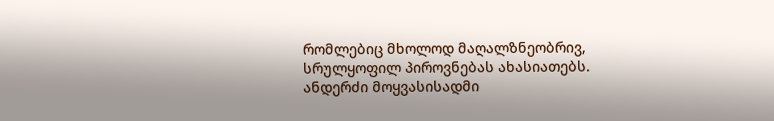რომლებიც მხოლოდ მაღალზნეობრივ, სრულყოფილ პიროვნებას ახასიათებს. ანდერძი მოყვასისადმი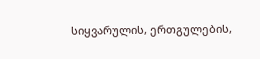სიყვარულის, ერთგულების,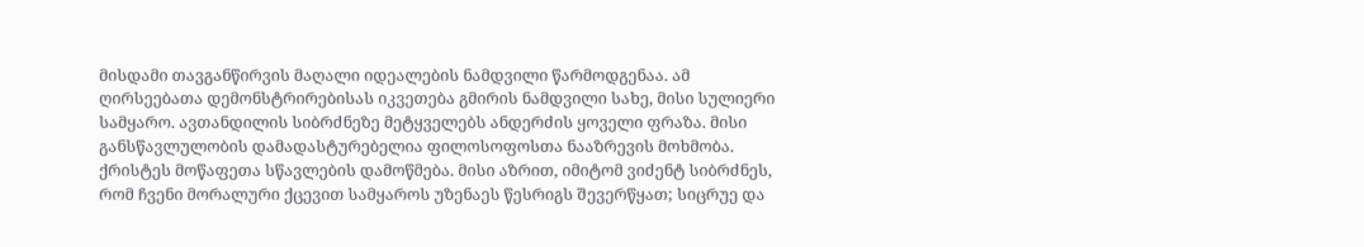მისდამი თავგანწირვის მაღალი იდეალების ნამდვილი წარმოდგენაა. ამ ღირსეებათა დემონსტრირებისას იკვეთება გმირის ნამდვილი სახე, მისი სულიერი სამყარო. ავთანდილის სიბრძნეზე მეტყველებს ანდერძის ყოველი ფრაზა. მისი განსწავლულობის დამადასტურებელია ფილოსოფოსთა ნააზრევის მოხმობა. ქრისტეს მოწაფეთა სწავლების დამოწმება. მისი აზრით, იმიტომ ვიძენტ სიბრძნეს, რომ ჩვენი მორალური ქცევით სამყაროს უზენაეს წესრიგს შევერწყათ; სიცრუე და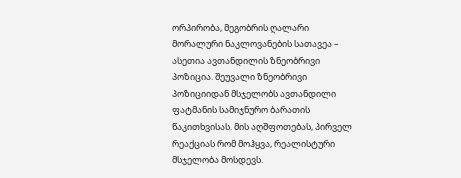ორპირობა, მეგობრის ღალარი მორალური ნაკლოვანების სათავეა – ასეთია ავთანდილის ზნეობრივი პოზიცია. შეუვალი ზნეობრივი პოზიციიდან მსჯელობს ავთანდილი ფატმანის სამიჯნურო ბარათის წაკითხვისას. მის აღშფოთებას, პირველ რეაქციას რომ მოჰყვა, რეალისტური მსჯელობა მოსდევს.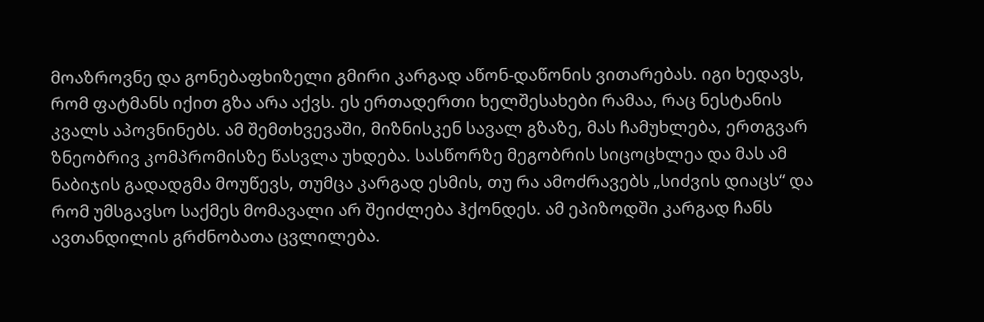მოაზროვნე და გონებაფხიზელი გმირი კარგად აწონ-დაწონის ვითარებას. იგი ხედავს, რომ ფატმანს იქით გზა არა აქვს. ეს ერთადერთი ხელშესახები რამაა, რაც ნესტანის კვალს აპოვნინებს. ამ შემთხვევაში, მიზნისკენ სავალ გზაზე, მას ჩამუხლება, ერთგვარ ზნეობრივ კომპრომისზე წასვლა უხდება. სასწორზე მეგობრის სიცოცხლეა და მას ამ ნაბიჯის გადადგმა მოუწევს, თუმცა კარგად ესმის, თუ რა ამოძრავებს „სიძვის დიაცს“ და რომ უმსგავსო საქმეს მომავალი არ შეიძლება ჰქონდეს. ამ ეპიზოდში კარგად ჩანს ავთანდილის გრძნობათა ცვლილება.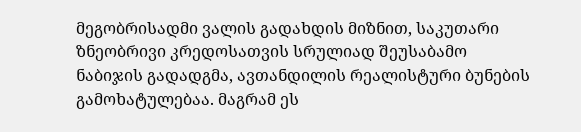მეგობრისადმი ვალის გადახდის მიზნით, საკუთარი ზნეობრივი კრედოსათვის სრულიად შეუსაბამო ნაბიჯის გადადგმა, ავთანდილის რეალისტური ბუნების გამოხატულებაა. მაგრამ ეს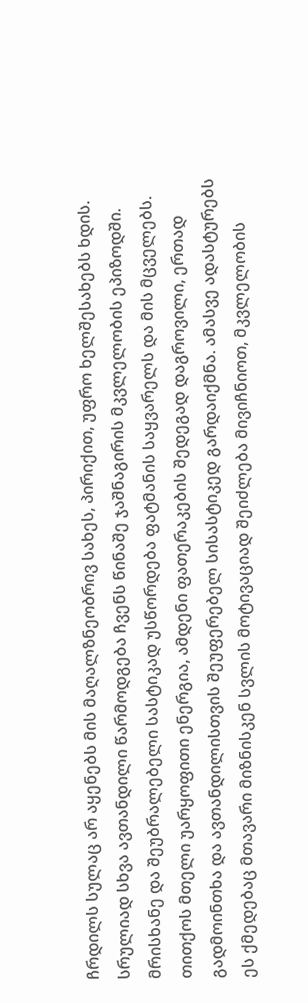ჩრდილს სულაც არ აყენებს მის მაღალზნეობრივ სახეს, პირიქით, უფრო ხელშესახებს ხდის. სრულიად სხვა ავთანდილი წარმოდგება ჩვენს წინაშე ჯაშნაგირის მკვლელობის ეპიზოდში. მრისხანე და შეუბრალებელი სასტიკად უსწორდება ფატმანის საყვარელს და მის მცველებს. თითქოს მთელი უარყოფითი ენერგია, ამდენი ფათერაკების შედეგად დაგროვილი, ერთად გადმოინთხა და ავთანდილისთვის შეუფერებელ სისასტიკედ გარდაიქმნა. ამასვე ადასტურებს ეს ქმედებაც მთავარი მიზნისკენ სვლის მოტივაციად შეიძლება მივიჩნიოთ, მკვლელობის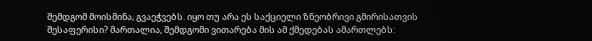შემდგომ მოისმინა, გვაეჭვებს. იყო თუ არა ეს საქციელი ზნეობრივი გმირისათვის შესაფერისი? მართალია, შემდგომი ვითარება მის ამ ქმედებას ამართლებს: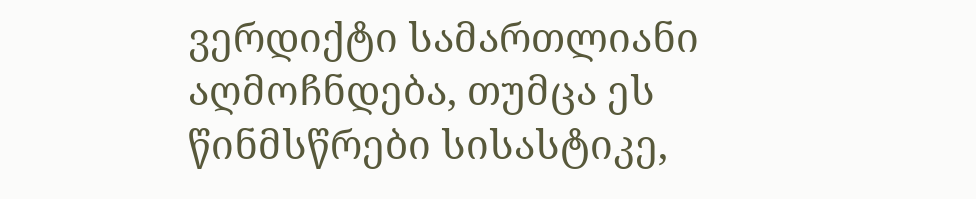ვერდიქტი სამართლიანი აღმოჩნდება, თუმცა ეს წინმსწრები სისასტიკე,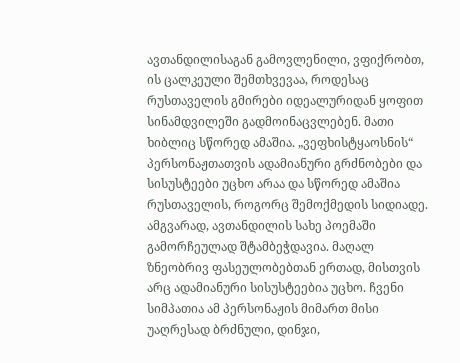ავთანდილისაგან გამოვლენილი, ვფიქრობთ, ის ცალკეული შემთხვევაა, როდესაც რუსთაველის გმირები იდეალურიდან ყოფით სინამდვილეში გადმოინაცვლებენ. მათი ხიბლიც სწორედ ამაშია. „ვეფხისტყაოსნის“ პერსონაჟთათვის ადამიანური გრძნობები და სისუსტეები უცხო არაა და სწორედ ამაშია რუსთაველის, როგორც შემოქმედის სიდიადე. ამგვარად, ავთანდილის სახე პოემაში გამორჩეულად შტამბეჭდავია. მაღალ ზნეობრივ ფასეულობებთან ერთად, მისთვის არც ადამიანური სისუსტეებია უცხო. ჩვენი სიმპათია ამ პერსონაჟის მიმართ მისი უაღრესად ბრძნული, დინჯი,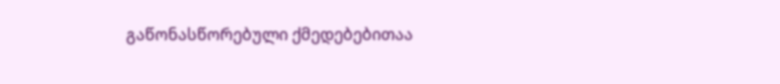გაწონასწორებული ქმედებებითაა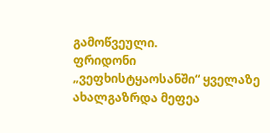გამოწვეული.
ფრიდონი
„ვეფხისტყაოსანში“ ყველაზე ახალგაზრდა მეფეა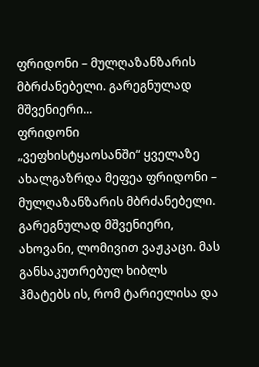ფრიდონი – მულღაზანზარის მბრძანებელი. გარეგნულად მშვენიერი...
ფრიდონი
„ვეფხისტყაოსანში“ ყველაზე ახალგაზრდა მეფეა ფრიდონი – მულღაზანზარის მბრძანებელი. გარეგნულად მშვენიერი, ახოვანი, ლომივით ვაჟკაცი. მას განსაკუთრებულ ხიბლს ჰმატებს ის, რომ ტარიელისა და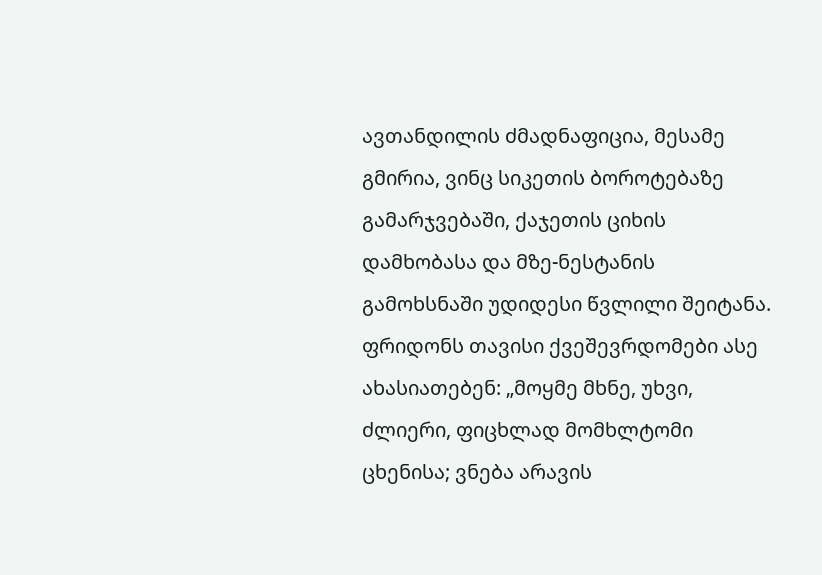ავთანდილის ძმადნაფიცია, მესამე გმირია, ვინც სიკეთის ბოროტებაზე გამარჯვებაში, ქაჯეთის ციხის დამხობასა და მზე-ნესტანის გამოხსნაში უდიდესი წვლილი შეიტანა. ფრიდონს თავისი ქვეშევრდომები ასე ახასიათებენ: „მოყმე მხნე, უხვი, ძლიერი, ფიცხლად მომხლტომი ცხენისა; ვნება არავის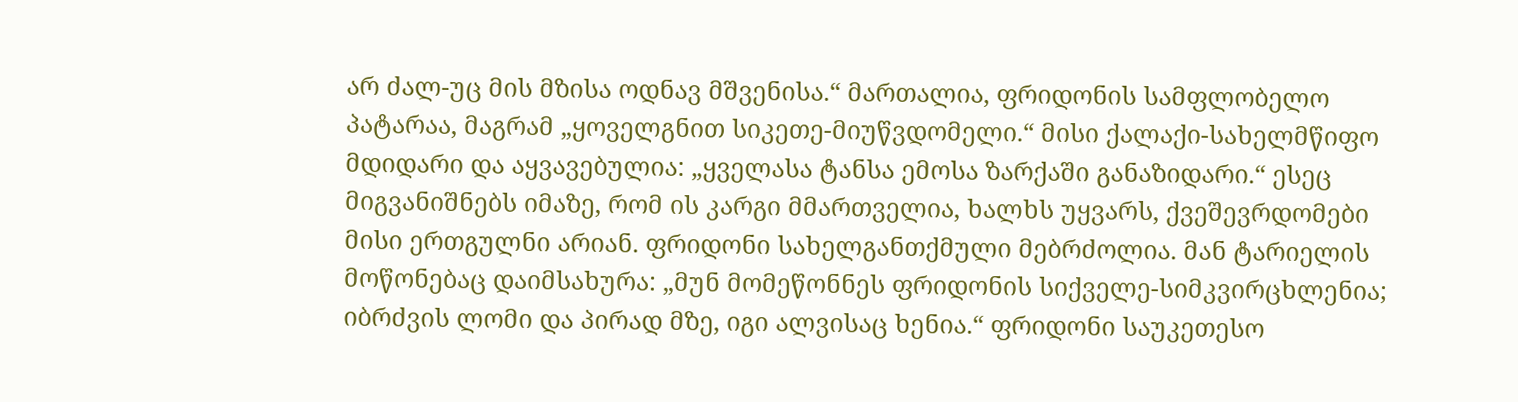არ ძალ-უც მის მზისა ოდნავ მშვენისა.“ მართალია, ფრიდონის სამფლობელო პატარაა, მაგრამ „ყოველგნით სიკეთე-მიუწვდომელი.“ მისი ქალაქი-სახელმწიფო მდიდარი და აყვავებულია: „ყველასა ტანსა ემოსა ზარქაში განაზიდარი.“ ესეც მიგვანიშნებს იმაზე, რომ ის კარგი მმართველია, ხალხს უყვარს, ქვეშევრდომები მისი ერთგულნი არიან. ფრიდონი სახელგანთქმული მებრძოლია. მან ტარიელის მოწონებაც დაიმსახურა: „მუნ მომეწონნეს ფრიდონის სიქველე-სიმკვირცხლენია; იბრძვის ლომი და პირად მზე, იგი ალვისაც ხენია.“ ფრიდონი საუკეთესო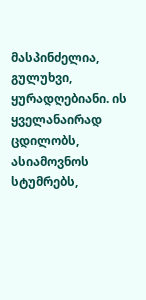მასპინძელია, გულუხვი, ყურადღებიანი. ის ყველანაირად ცდილობს, ასიამოვნოს სტუმრებს,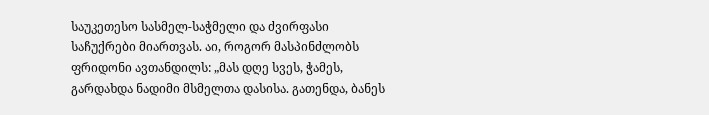საუკეთესო სასმელ-საჭმელი და ძვირფასი საჩუქრები მიართვას. აი, როგორ მასპინძლობს ფრიდონი ავთანდილს: „მას დღე სვეს, ჭამეს, გარდახდა ნადიმი მსმელთა დასისა. გათენდა, ბანეს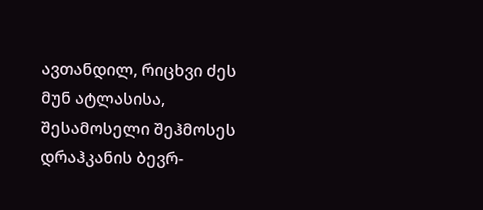ავთანდილ, რიცხვი ძეს მუნ ატლასისა, შესამოსელი შეჰმოსეს დრაჰკანის ბევრ-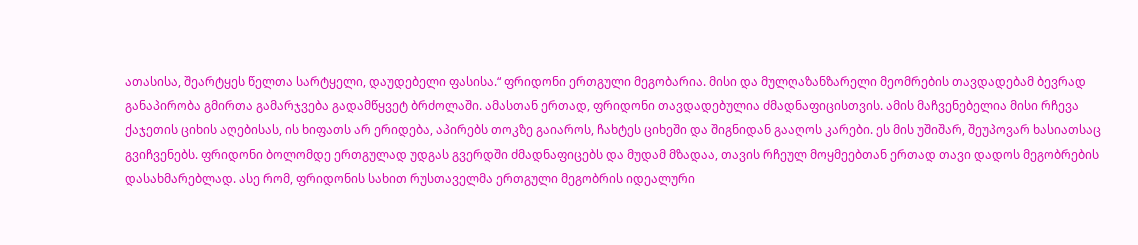ათასისა, შეარტყეს წელთა სარტყელი, დაუდებელი ფასისა.“ ფრიდონი ერთგული მეგობარია. მისი და მულღაზანზარელი მეომრების თავდადებამ ბევრად განაპირობა გმირთა გამარჯვება გადამწყვეტ ბრძოლაში. ამასთან ერთად, ფრიდონი თავდადებულია ძმადნაფიცისთვის. ამის მაჩვენებელია მისი რჩევა ქაჯეთის ციხის აღებისას, ის ხიფათს არ ერიდება, აპირებს თოკზე გაიაროს, ჩახტეს ციხეში და შიგნიდან გააღოს კარები. ეს მის უშიშარ, შეუპოვარ ხასიათსაც გვიჩვენებს. ფრიდონი ბოლომდე ერთგულად უდგას გვერდში ძმადნაფიცებს და მუდამ მზადაა, თავის რჩეულ მოყმეებთან ერთად თავი დადოს მეგობრების დასახმარებლად. ასე რომ, ფრიდონის სახით რუსთაველმა ერთგული მეგობრის იდეალური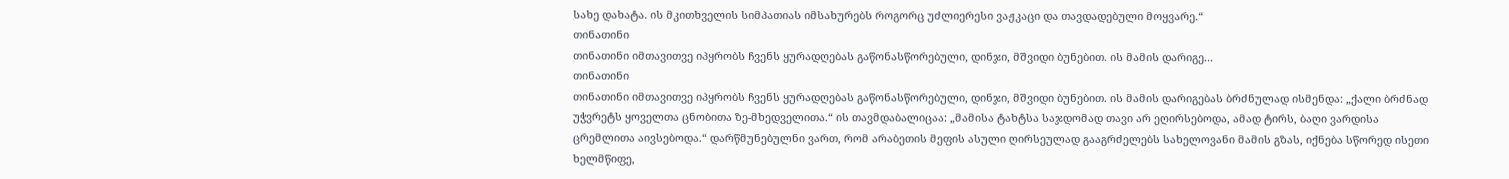სახე დახატა. ის მკითხველის სიმპათიას იმსახურებს როგორც უძლიერესი ვაჟკაცი და თავდადებული მოყვარე.“
თინათინი
თინათინი იმთავითვე იპყრობს ჩვენს ყურადღებას გაწონასწორებული, დინჯი, მშვიდი ბუნებით. ის მამის დარიგე...
თინათინი
თინათინი იმთავითვე იპყრობს ჩვენს ყურადღებას გაწონასწორებული, დინჯი, მშვიდი ბუნებით. ის მამის დარიგებას ბრძნულად ისმენდა: „ქალი ბრძნად უჭვრეტს ყოველთა ცნობითა ზე-მხედველითა.“ ის თავმდაბალიცაა: „მამისა ტახტსა საჯდომად თავი არ ეღირსებოდა, ამად ტირს, ბაღი ვარდისა ცრემლითა აივსებოდა.“ დარწმუნებულნი ვართ, რომ არაბეთის მეფის ასული ღირსეულად გააგრძელებს სახელოვანი მამის გზას, იქნება სწორედ ისეთი ხელმწიფე,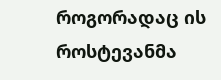როგორადაც ის როსტევანმა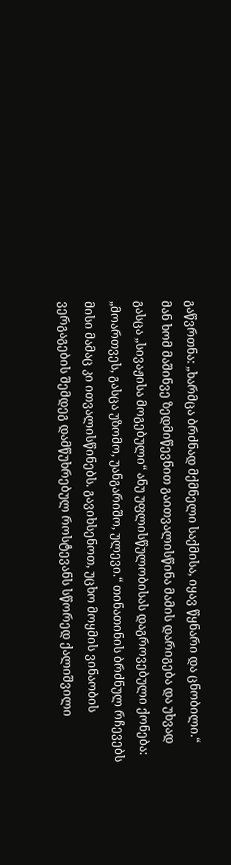გაწვრთნა: „ხარმცა ბრძნად მქმნელი საქმისა, იყავ წყნარი და ცნობილი.“ მან ხომ მაშინვე ზედმიწევნით გაითვალისწინა მამის დარიგება და უხვად გასცა „სივაჟისა მოგებული“ ანუ უფლისწულობისას დაგროვებული ქონება: „მოართვეს, გასცა უზომო, უანგარიშო, ულევი.“ თინათინის ბრძნულ რჩევებს მისი მამაც კი ითვალისწინებს. გავიხსენოთ, უცხო მოყმის ვინაობის ვერგაგების შემდეგ დამწუხრებულ როსტევანს სწორედ ქალიშვილი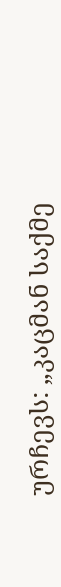ურჩევს: „კაცმან საქმე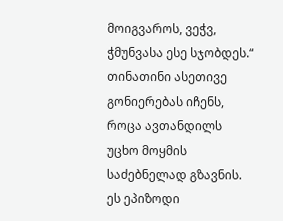მოიგვაროს, ვეჭვ, ჭმუნვასა ესე სჯობდეს.“ თინათინი ასეთივე გონიერებას იჩენს, როცა ავთანდილს უცხო მოყმის საძებნელად გზავნის. ეს ეპიზოდი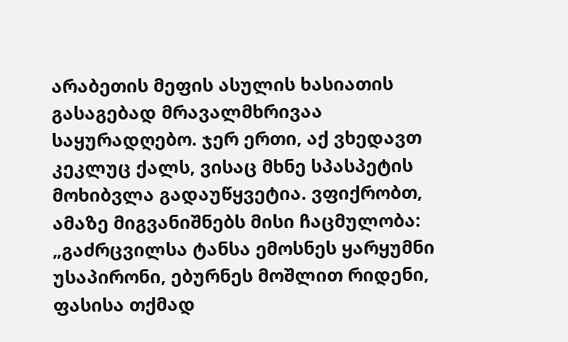არაბეთის მეფის ასულის ხასიათის გასაგებად მრავალმხრივაა საყურადღებო. ჯერ ერთი, აქ ვხედავთ კეკლუც ქალს, ვისაც მხნე სპასპეტის მოხიბვლა გადაუწყვეტია. ვფიქრობთ, ამაზე მიგვანიშნებს მისი ჩაცმულობა: „გაძრცვილსა ტანსა ემოსნეს ყარყუმნი უსაპირონი, ებურნეს მოშლით რიდენი, ფასისა თქმად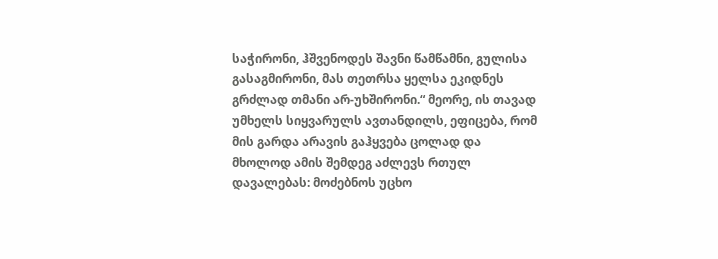საჭირონი, ჰშვენოდეს შავნი წამწამნი, გულისა გასაგმირონი, მას თეთრსა ყელსა ეკიდნეს გრძლად თმანი არ-უხშირონი.“ მეორე, ის თავად უმხელს სიყვარულს ავთანდილს, ეფიცება, რომ მის გარდა არავის გაჰყვება ცოლად და მხოლოდ ამის შემდეგ აძლევს რთულ დავალებას: მოძებნოს უცხო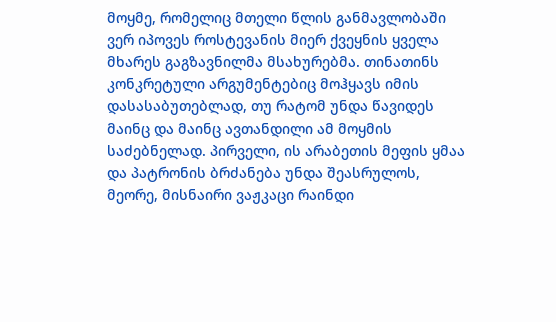მოყმე, რომელიც მთელი წლის განმავლობაში ვერ იპოვეს როსტევანის მიერ ქვეყნის ყველა მხარეს გაგზავნილმა მსახურებმა. თინათინს კონკრეტული არგუმენტებიც მოჰყავს იმის დასასაბუთებლად, თუ რატომ უნდა წავიდეს მაინც და მაინც ავთანდილი ამ მოყმის საძებნელად. პირველი, ის არაბეთის მეფის ყმაა და პატრონის ბრძანება უნდა შეასრულოს, მეორე, მისნაირი ვაჟკაცი რაინდი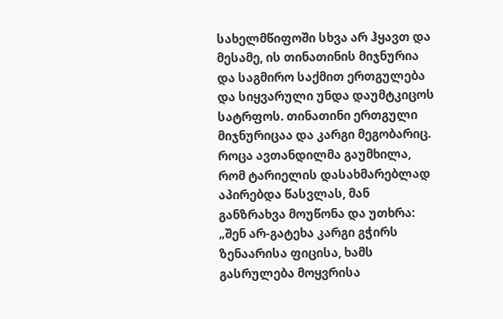სახელმწიფოში სხვა არ ჰყავთ და მესამე, ის თინათინის მიჯნურია და საგმირო საქმით ერთგულება და სიყვარული უნდა დაუმტკიცოს სატრფოს. თინათინი ერთგული მიჯნურიცაა და კარგი მეგობარიც. როცა ავთანდილმა გაუმხილა, რომ ტარიელის დასახმარებლად აპირებდა წასვლას, მან განზრახვა მოუწონა და უთხრა: „შენ არ-გატეხა კარგი გჭირს ზენაარისა ფიცისა, ხამს გასრულება მოყვრისა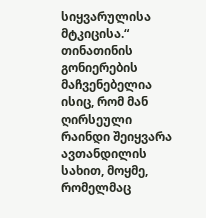სიყვარულისა მტკიცისა.“ თინათინის გონიერების მაჩვენებელია ისიც, რომ მან ღირსეული რაინდი შეიყვარა ავთანდილის სახით, მოყმე, რომელმაც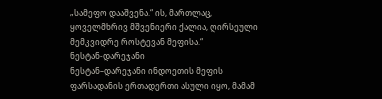„სამეფო დააშვენა.“ ის, მართლაც, ყოველმხრივ მშვენიერი ქალია, ღირსეული მემკვიდრე როსტევან მეფისა.“
ნესტან-დარეჯანი
ნესტან–დარეჯანი ინდოეთის მეფის ფარსადანის ერთადერთი ასული იყო, მამამ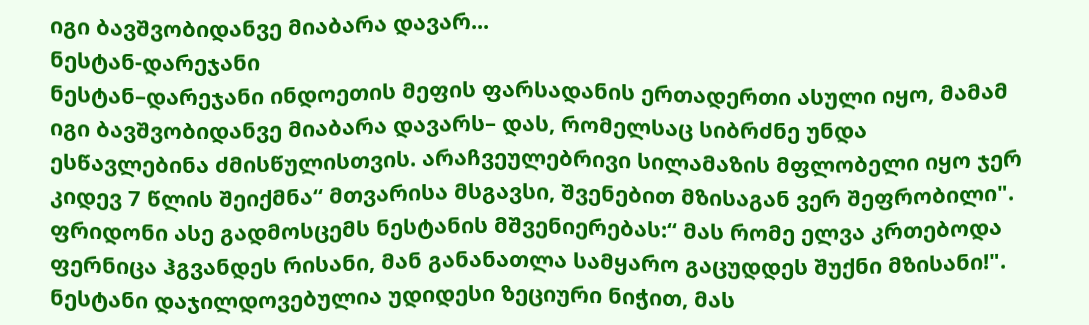იგი ბავშვობიდანვე მიაბარა დავარ...
ნესტან-დარეჯანი
ნესტან–დარეჯანი ინდოეთის მეფის ფარსადანის ერთადერთი ასული იყო, მამამ იგი ბავშვობიდანვე მიაბარა დავარს– დას, რომელსაც სიბრძნე უნდა ესწავლებინა ძმისწულისთვის. არაჩვეულებრივი სილამაზის მფლობელი იყო ჯერ კიდევ 7 წლის შეიქმნა“ მთვარისა მსგავსი, შვენებით მზისაგან ვერ შეფრობილი". ფრიდონი ასე გადმოსცემს ნესტანის მშვენიერებას:“ მას რომე ელვა კრთებოდა ფერნიცა ჰგვანდეს რისანი, მან განანათლა სამყარო გაცუდდეს შუქნი მზისანი!". ნესტანი დაჯილდოვებულია უდიდესი ზეციური ნიჭით, მას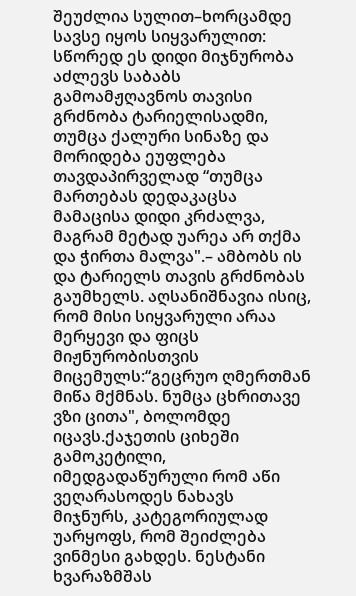შეუძლია სულით–ხორცამდე სავსე იყოს სიყვარულით: სწორედ ეს დიდი მიჯნურობა აძლევს საბაბს გამოამჟღავნოს თავისი გრძნობა ტარიელისადმი, თუმცა ქალური სინაზე და მორიდება ეუფლება თავდაპირველად “თუმცა მართებას დედაკაცსა მამაცისა დიდი კრძალვა, მაგრამ მეტად უარეა არ თქმა და ჭირთა მალვა".– ამბობს ის და ტარიელს თავის გრძნობას გაუმხელს. აღსანიშნავია ისიც, რომ მისი სიყვარული არაა მერყევი და ფიცს მიჟნურობისთვის მიცემულს:“გეცრუო ღმერთმან მიწა მქმნას. ნუმცა ცხრითავე ვზი ცითა", ბოლომდე იცავს.ქაჯეთის ციხეში გამოკეტილი, იმედგადაწურული რომ აწი ვეღარასოდეს ნახავს მიჯნურს, კატეგორიულად უარყოფს, რომ შეიძლება ვინმესი გახდეს. ნესტანი ხვარაზმშას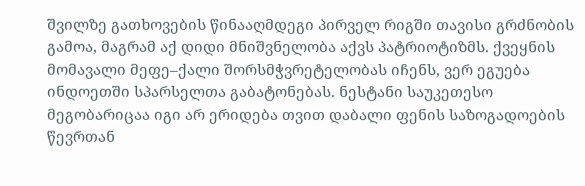შვილზე გათხოვების წინააღმდეგი პირველ რიგში თავისი გრძნობის გამოა, მაგრამ აქ დიდი მნიშვნელობა აქვს პატრიოტიზმს. ქვეყნის მომავალი მეფე–ქალი შორსმჭვრეტელობას იჩენს, ვერ ეგუება ინდოეთში სპარსელთა გაბატონებას. ნესტანი საუკეთესო მეგობარიცაა იგი არ ერიდება თვით დაბალი ფენის საზოგადოების წევრთან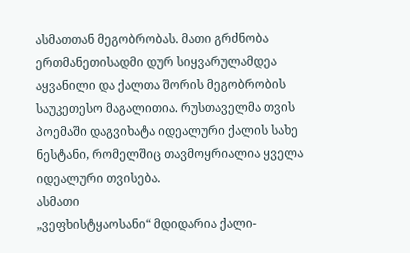ასმათთან მეგობრობას. მათი გრძნობა ერთმანეთისადმი დურ სიყვარულამდეა აყვანილი და ქალთა შორის მეგობრობის საუკეთესო მაგალითია. რუსთაველმა თვის პოემაში დაგვიხატა იდეალური ქალის სახე ნესტანი, რომელშიც თავმოყრიალია ყველა იდეალური თვისება.
ასმათი
„ვეფხისტყაოსანი“ მდიდარია ქალი-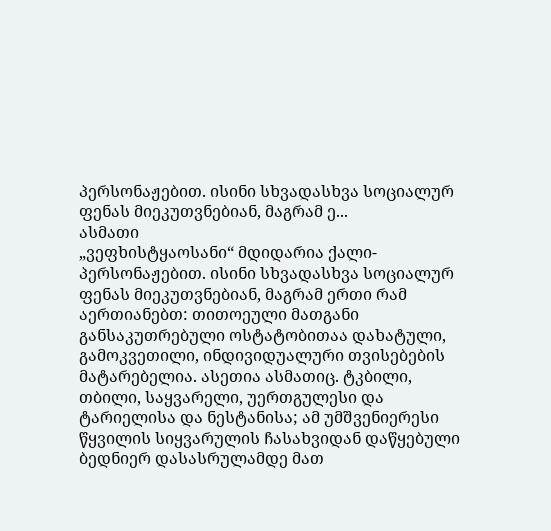პერსონაჟებით. ისინი სხვადასხვა სოციალურ ფენას მიეკუთვნებიან, მაგრამ ე...
ასმათი
„ვეფხისტყაოსანი“ მდიდარია ქალი-პერსონაჟებით. ისინი სხვადასხვა სოციალურ ფენას მიეკუთვნებიან, მაგრამ ერთი რამ აერთიანებთ: თითოეული მათგანი განსაკუთრებული ოსტატობითაა დახატული, გამოკვეთილი, ინდივიდუალური თვისებების მატარებელია. ასეთია ასმათიც. ტკბილი, თბილი, საყვარელი, უერთგულესი და ტარიელისა და ნესტანისა; ამ უმშვენიერესი წყვილის სიყვარულის ჩასახვიდან დაწყებული ბედნიერ დასასრულამდე მათ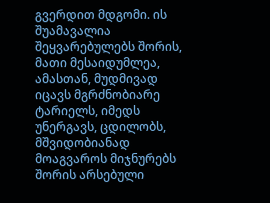გვერდით მდგომი. ის შუამავალია შეყვარებულებს შორის, მათი მესაიდუმლეა, ამასთან, მუდმივად იცავს მგრძნობიარე ტარიელს, იმედს უნერგავს, ცდილობს, მშვიდობიანად მოაგვაროს მიჯნურებს შორის არსებული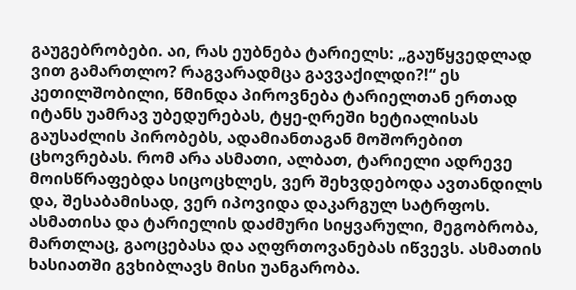გაუგებრობები. აი, რას ეუბნება ტარიელს: „გაუწყვედლად ვით გამართლო? რაგვარადმცა გავვაქილდი?!“ ეს კეთილშობილი, წმინდა პიროვნება ტარიელთან ერთად იტანს უამრავ უბედურებას, ტყე-ღრეში ხეტიალისას გაუსაძლის პირობებს, ადამიანთაგან მოშორებით ცხოვრებას. რომ არა ასმათი, ალბათ, ტარიელი ადრევე მოისწრაფებდა სიცოცხლეს, ვერ შეხვდებოდა ავთანდილს და, შესაბამისად, ვერ იპოვიდა დაკარგულ სატრფოს. ასმათისა და ტარიელის დაძმური სიყვარული, მეგობრობა, მართლაც, გაოცებასა და აღფრთოვანებას იწვევს. ასმათის ხასიათში გვხიბლავს მისი უანგარობა.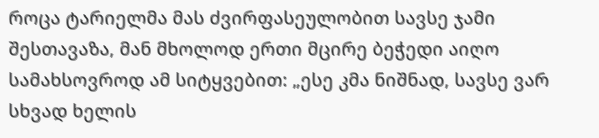როცა ტარიელმა მას ძვირფასეულობით სავსე ჯამი შესთავაზა, მან მხოლოდ ერთი მცირე ბეჭედი აიღო სამახსოვროდ ამ სიტყვებით: „ესე კმა ნიშნად, სავსე ვარ სხვად ხელის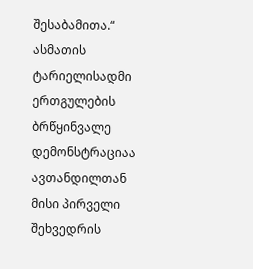შესაბამითა.“ ასმათის ტარიელისადმი ერთგულების ბრწყინვალე დემონსტრაციაა ავთანდილთან მისი პირველი შეხვედრის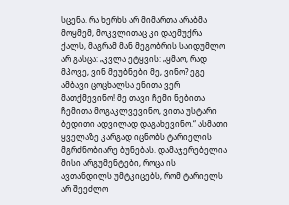სცენა. რა ხერხს არ მიმართა არაბმა მოყმემ, მოკვლითაც კი დაემუქრა ქალს, მაგრამ მან მეგობრის საიდუმლო არ გასცა: „კვლა ეტყვის: „ყმაო, რად მპოვე, ვინ მეუბნები მე, ვინო? ეგე ამბავი ცოცხალსა ენითა ვერ მათქმევინო! მე თავი ჩემი ნებითა ჩემითა მოგაკლვევინო, ვითა უსტარი ბედითი ადვილად დაგახევინო.“ ასმათი ყველაზე კარგად იცნობს ტარიელის მგრძნობიარე ბუნებას. დამაჯერებელია მისი არგუმენტები, როცა ის ავთანდილს უმტკიცებს, რომ ტარიელს არ შეეძლო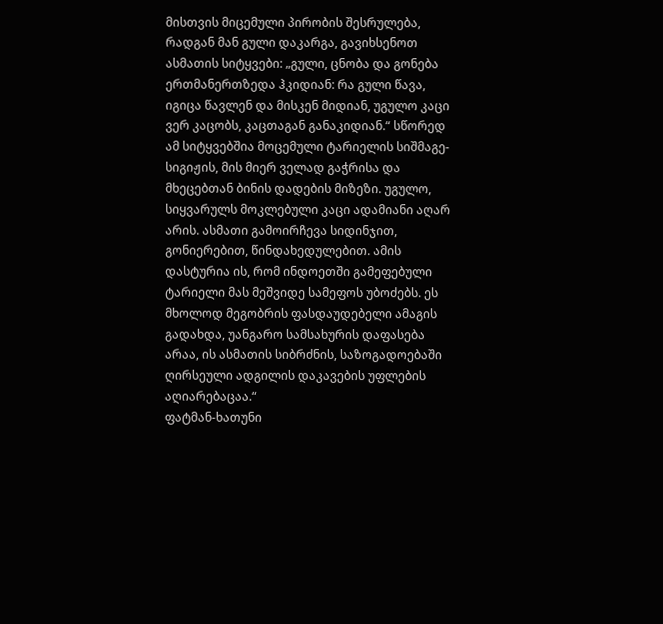მისთვის მიცემული პირობის შესრულება, რადგან მან გული დაკარგა, გავიხსენოთ ასმათის სიტყვები: „გული, ცნობა და გონება ერთმანერთზედა ჰკიდიან: რა გული წავა, იგიცა წავლენ და მისკენ მიდიან, უგულო კაცი ვერ კაცობს, კაცთაგან განაკიდიან.“ სწორედ ამ სიტყვებშია მოცემული ტარიელის სიშმაგე-სიგიჟის, მის მიერ ველად გაჭრისა და მხეცებთან ბინის დადების მიზეზი. უგულო, სიყვარულს მოკლებული კაცი ადამიანი აღარ არის. ასმათი გამოირჩევა სიდინჯით, გონიერებით, წინდახედულებით. ამის დასტურია ის, რომ ინდოეთში გამეფებული ტარიელი მას მეშვიდე სამეფოს უბოძებს. ეს მხოლოდ მეგობრის ფასდაუდებელი ამაგის გადახდა, უანგარო სამსახურის დაფასება არაა, ის ასმათის სიბრძნის, საზოგადოებაში ღირსეული ადგილის დაკავების უფლების აღიარებაცაა.“
ფატმან-ხათუნი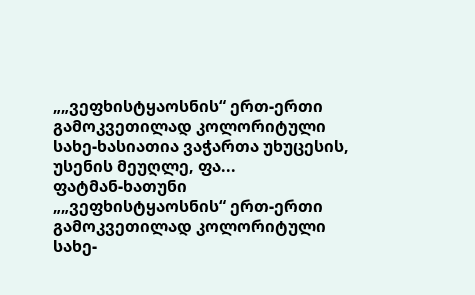„„ვეფხისტყაოსნის“ ერთ-ერთი გამოკვეთილად კოლორიტული სახე-ხასიათია ვაჭართა უხუცესის, უსენის მეუღლე, ფა...
ფატმან-ხათუნი
„„ვეფხისტყაოსნის“ ერთ-ერთი გამოკვეთილად კოლორიტული სახე-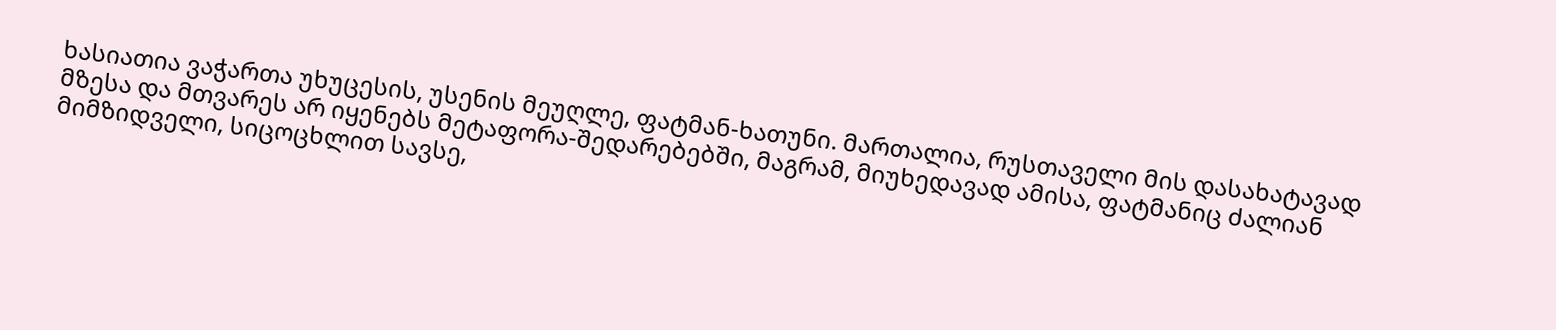ხასიათია ვაჭართა უხუცესის, უსენის მეუღლე, ფატმან-ხათუნი. მართალია, რუსთაველი მის დასახატავად მზესა და მთვარეს არ იყენებს მეტაფორა-შედარებებში, მაგრამ, მიუხედავად ამისა, ფატმანიც ძალიან მიმზიდველი, სიცოცხლით სავსე,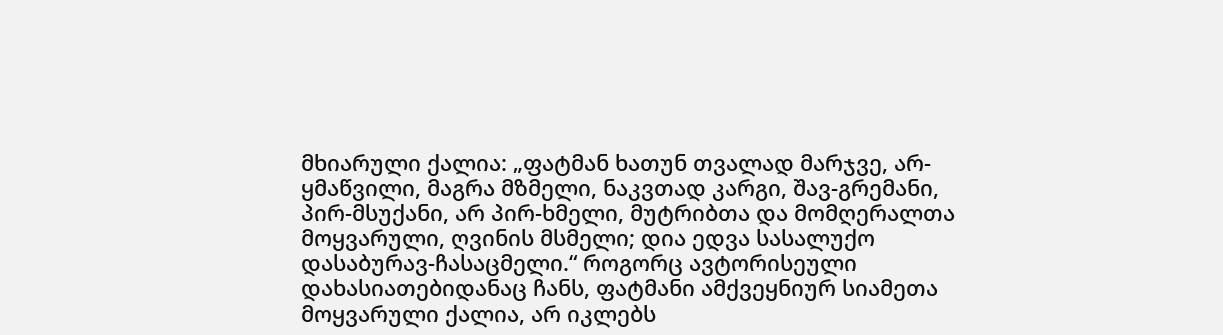მხიარული ქალია: „ფატმან ხათუნ თვალად მარჯვე, არ-ყმაწვილი, მაგრა მზმელი, ნაკვთად კარგი, შავ-გრემანი, პირ-მსუქანი, არ პირ-ხმელი, მუტრიბთა და მომღერალთა მოყვარული, ღვინის მსმელი; დია ედვა სასალუქო დასაბურავ-ჩასაცმელი.“ როგორც ავტორისეული დახასიათებიდანაც ჩანს, ფატმანი ამქვეყნიურ სიამეთა მოყვარული ქალია, არ იკლებს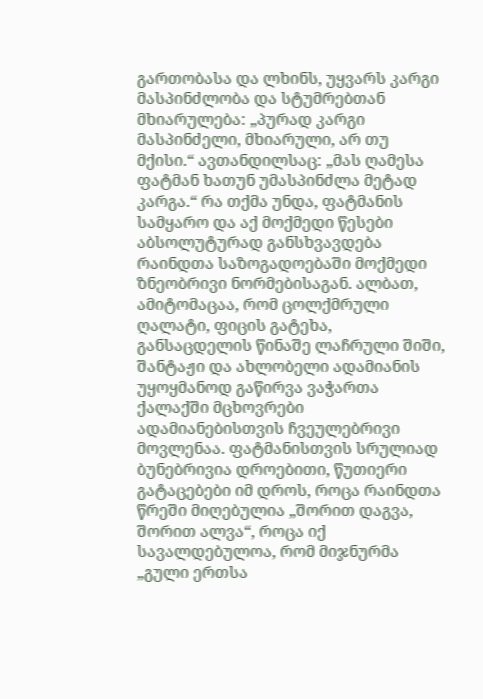გართობასა და ლხინს, უყვარს კარგი მასპინძლობა და სტუმრებთან მხიარულება: „პურად კარგი მასპინძელი, მხიარული, არ თუ მქისი.“ ავთანდილსაც: „მას ღამესა ფატმან ხათუნ უმასპინძლა მეტად კარგა.“ რა თქმა უნდა, ფატმანის სამყარო და აქ მოქმედი წესები აბსოლუტურად განსხვავდება რაინდთა საზოგადოებაში მოქმედი ზნეობრივი ნორმებისაგან. ალბათ, ამიტომაცაა, რომ ცოლქმრული ღალატი, ფიცის გატეხა, განსაცდელის წინაშე ლაჩრული შიში, შანტაჟი და ახლობელი ადამიანის უყოყმანოდ გაწირვა ვაჭართა ქალაქში მცხოვრები ადამიანებისთვის ჩვეულებრივი მოვლენაა. ფატმანისთვის სრულიად ბუნებრივია დროებითი, წუთიერი გატაცებები იმ დროს, როცა რაინდთა წრეში მიღებულია „შორით დაგვა, შორით ალვა“, როცა იქ სავალდებულოა, რომ მიჯნურმა „გული ერთსა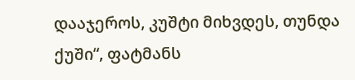დააჯეროს, კუშტი მიხვდეს, თუნდა ქუში“, ფატმანს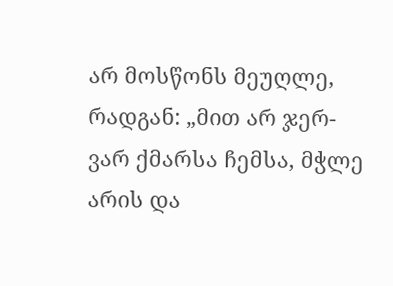არ მოსწონს მეუღლე, რადგან: „მით არ ჯერ-ვარ ქმარსა ჩემსა, მჭლე არის და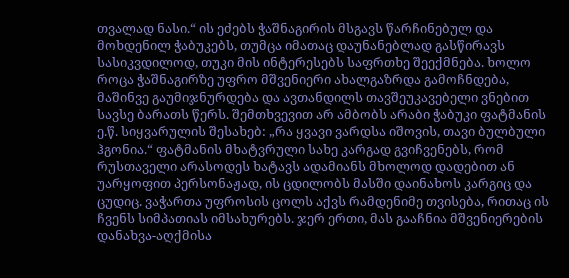თვალად ნასი.“ ის ეძებს ჭაშნაგირის მსგავს წარჩინებულ და მოხდენილ ჭაბუკებს, თუმცა იმათაც დაუნანებლად გასწირავს სასიკვდილოდ, თუკი მის ინტერესებს საფრთხე შეექმნება. ხოლო როცა ჭაშნაგირზე უფრო მშვენიერი ახალგაზრდა გამოჩნდება, მაშინვე გაუმიჯნურდება და ავთანდილს თავშეუკავებელი ვნებით სავსე ბარათს წერს. შემთხვევით არ ამბობს არაბი ჭაბუკი ფატმანის ე.წ. სიყვარულის შესახებ: „რა ყვავი ვარდსა იშოვის, თავი ბულბული ჰგონია.“ ფატმანის მხატვრული სახე კარგად გვიჩვენებს, რომ რუსთაველი არასოდეს ხატავს ადამიანს მხოლოდ დადებით ან უარყოფით პერსონაჟად, ის ცდილობს მასში დაინახოს კარგიც და ცუდიც. ვაჭართა უფროსის ცოლს აქვს რამდენიმე თვისება, რითაც ის ჩვენს სიმპათიას იმსახურებს. ჯერ ერთი, მას გააჩნია მშვენიერების დანახვა-აღქმისა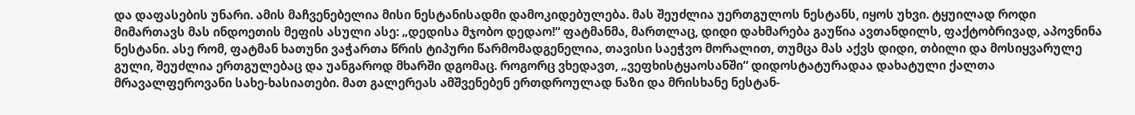და დაფასების უნარი. ამის მაჩვენებელია მისი ნესტანისადმი დამოკიდებულება. მას შეუძლია უერთგულოს ნესტანს, იყოს უხვი. ტყუილად როდი მიმართავს მას ინდოეთის მეფის ასული ასე: „დედისა მჯობო დედაო!“ ფატმანმა, მართლაც, დიდი დახმარება გაუწია ავთანდილს, ფაქტობრივად, აპოვნინა ნესტანი. ასე რომ, ფატმან ხათუნი ვაჭართა წრის ტიპური წარმომადგენელია, თავისი საეჭვო მორალით, თუმცა მას აქვს დიდი, თბილი და მოსიყვარულე გული, შეუძლია ერთგულებაც და უანგაროდ მხარში დგომაც. როგორც ვხედავთ, „ვეფხისტყაოსანში“ დიდოსტატურადაა დახატული ქალთა მრავალფეროვანი სახე-ხასიათები. მათ გალერეას ამშვენებენ ერთდროულად ნაზი და მრისხანე ნესტან-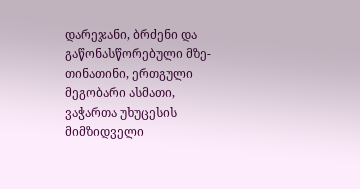დარეჯანი, ბრძენი და გაწონასწორებული მზე-თინათინი, ერთგული მეგობარი ასმათი, ვაჭართა უხუცესის მიმზიდველი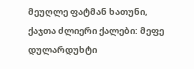მეუღლე ფატმან ხათუნი, ქაჯთა ძლიერი ქალები: მეფე დულარდუხტი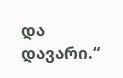და დავარი.“